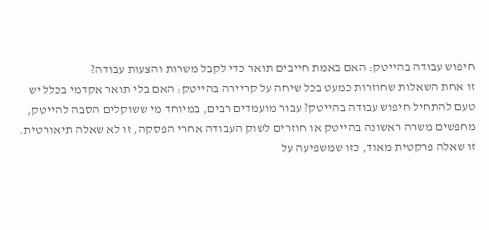חיפוש עבודה בהייטק: האם באמת חייבים תואר כדי לקבל משרות והצעות עבודה?
זו אחת השאלות שחוזרות כמעט בכל שיחה על קריירה בהייטק: האם בלי תואר אקדמי בכלל יש טעם להתחיל חיפוש עבודה בהייטק? עבור מועמדים רבים, במיוחד מי ששוקלים הסבה להייטק, מחפשים משרה ראשונה בהייטק או חוזרים לשוק העבודה אחרי הפסקה, זו לא שאלה תיאורטית. זו שאלה פרקטית מאוד, כזו שמשפיעה על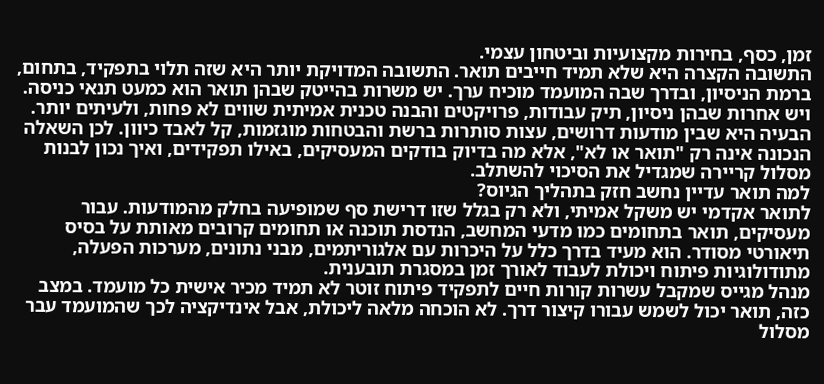זמן, כסף, בחירות מקצועיות וביטחון עצמי.
התשובה הקצרה היא שלא תמיד חייבים תואר. התשובה המדויקת יותר היא שזה תלוי בתפקיד, בתחום, ברמת הניסיון, ובדרך שבה המועמד מוכיח ערך. יש משרות בהייטק שבהן תואר הוא כמעט תנאי כניסה. ויש אחרות שבהן ניסיון, תיק עבודות, פרויקטים והבנה טכנית אמיתית שווים לא פחות, ולעיתים יותר.
הבעיה היא שבין מודעות דרושים, עצות סותרות ברשת והבטחות מוגזמות, קל לאבד כיוון. לכן השאלה הנכונה אינה רק "תואר או לא", אלא מה בדיוק בודקים המעסיקים, באילו תפקידים, ואיך נכון לבנות מסלול קריירה שמגדיל את הסיכוי להשתלב.
למה תואר עדיין נחשב חזק בתהליך הגיוס?
לתואר אקדמי יש משקל אמיתי, ולא רק בגלל שזו דרישת סף שמופיעה בחלק מהמודעות. עבור מעסיקים, תואר בתחומים כמו מדעי המחשב, הנדסת תוכנה או תחומים קרובים מאותת על בסיס תיאורטי מסודר. הוא מעיד בדרך כלל על היכרות עם אלגוריתמים, מבני נתונים, מערכות הפעלה, מתודולוגיות פיתוח ויכולת לעבוד לאורך זמן במסגרת תובענית.
מנהל מגייס שמקבל עשרות קורות חיים לתפקיד פיתוח זוטר לא תמיד מכיר אישית כל מועמד. במצב כזה, תואר יכול לשמש עבורו קיצור דרך. לא הוכחה מלאה ליכולת, אבל אינדיקציה לכך שהמועמד עבר מסלול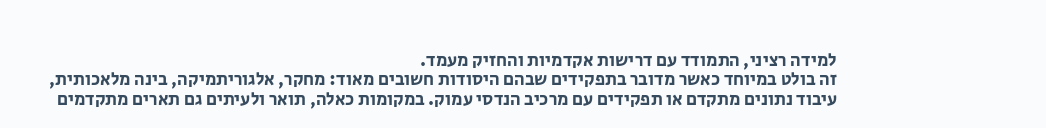למידה רציני, התמודד עם דרישות אקדמיות והחזיק מעמד.
זה בולט במיוחד כאשר מדובר בתפקידים שבהם היסודות חשובים מאוד: מחקר, אלגוריתמיקה, בינה מלאכותית, עיבוד נתונים מתקדם או תפקידים עם מרכיב הנדסי עמוק. במקומות כאלה, תואר ולעיתים גם תארים מתקדמים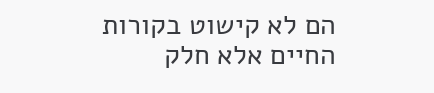הם לא קישוט בקורות החיים אלא חלק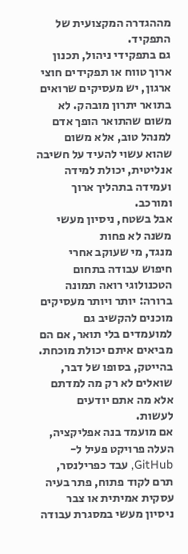מההגדרה המקצועית של התפקיד.
גם בתפקידי ניהול, תכנון ארוך טווח או תפקידים חוצי ארגון, יש מעסיקים שרואים בתואר יתרון מובהק. לא משום שהתואר הופך אדם למנהל טוב, אלא משום שהוא עשוי להעיד על חשיבה אנליטית, יכולת למידה ועמידה בתהליך ארוך ומורכב.
אבל בשטח, ניסיון מעשי משנה לא פחות
מנגד, מי שעוקב אחרי חיפוש עבודה בתחום הטכנולוגי רואה תמונה ברורה: יותר ויותר מעסיקים מוכנים להקשיב גם למועמדים בלי תואר, אם הם מביאים איתם יכולת מוכחת. בהייטק, בסופו של דבר, שואלים לא רק מה למדתם אלא מה אתם יודעים לעשות.
אם מועמד בנה אפליקציה, העלה פרויקט פעיל ל-GitHub, עבד כפרילנסר, תרם לקוד פתוח, פתר בעיה עסקית אמיתית או צבר ניסיון מעשי במסגרת עבודה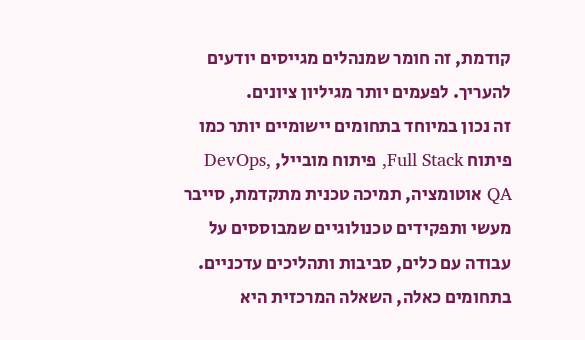קודמת, זה חומר שמנהלים מגייסים יודעים להעריך. לפעמים יותר מגיליון ציונים.
זה נכון במיוחד בתחומים יישומיים יותר כמו פיתוח Full Stack, פיתוח מובייל, DevOps, QA אוטומציה, תמיכה טכנית מתקדמת, סייבר מעשי ותפקידים טכנולוגיים שמבוססים על עבודה עם כלים, סביבות ותהליכים עדכניים. בתחומים כאלה, השאלה המרכזית היא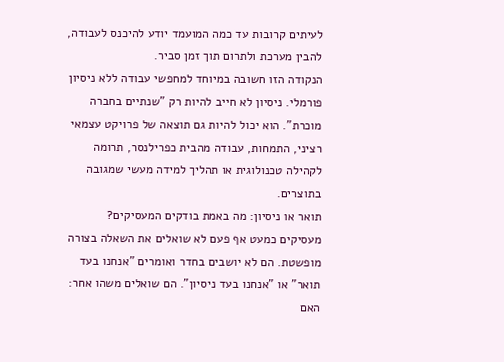לעיתים קרובות עד כמה המועמד יודע להיכנס לעבודה, להבין מערכת ולתרום תוך זמן סביר.
הנקודה הזו חשובה במיוחד למחפשי עבודה ללא ניסיון פורמלי. ניסיון לא חייב להיות רק "שנתיים בחברה מוכרת". הוא יכול להיות גם תוצאה של פרויקט עצמאי רציני, התמחות, עבודה מהבית כפרילנסר, תרומה לקהילה טכנולוגית או תהליך למידה מעשי שמגובה בתוצרים.
תואר או ניסיון: מה באמת בודקים המעסיקים?
מעסיקים כמעט אף פעם לא שואלים את השאלה בצורה מופשטת. הם לא יושבים בחדר ואומרים "אנחנו בעד תואר" או "אנחנו בעד ניסיון". הם שואלים משהו אחר: האם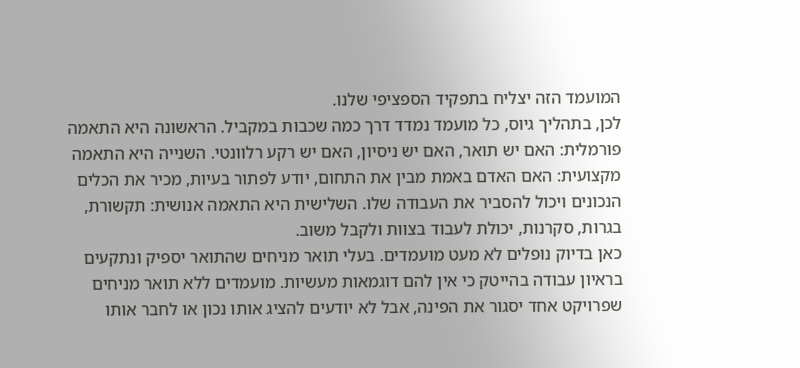המועמד הזה יצליח בתפקיד הספציפי שלנו.
לכן, בתהליך גיוס, כל מועמד נמדד דרך כמה שכבות במקביל. הראשונה היא התאמה פורמלית: האם יש תואר, האם יש ניסיון, האם יש רקע רלוונטי. השנייה היא התאמה מקצועית: האם האדם באמת מבין את התחום, יודע לפתור בעיות, מכיר את הכלים הנכונים ויכול להסביר את העבודה שלו. השלישית היא התאמה אנושית: תקשורת, בגרות, סקרנות, יכולת לעבוד בצוות ולקבל משוב.
כאן בדיוק נופלים לא מעט מועמדים. בעלי תואר מניחים שהתואר יספיק ונתקעים בראיון עבודה בהייטק כי אין להם דוגמאות מעשיות. מועמדים ללא תואר מניחים שפרויקט אחד יסגור את הפינה, אבל לא יודעים להציג אותו נכון או לחבר אותו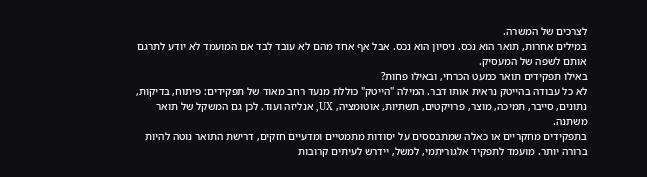לצרכים של המשרה.
במילים אחרות, תואר הוא נכס. ניסיון הוא נכס. אבל אף אחד מהם לא עובד לבד אם המועמד לא יודע לתרגם אותם לשפה של המעסיק.
באילו תפקידים תואר כמעט הכרחי, ובאילו פחות?
לא כל עבודה בהייטק נראית אותו דבר. המילה "הייטק" כוללת מנעד רחב מאוד של תפקידים: פיתוח, בדיקות, נתונים, סייבר, תמיכה, מוצר, פרויקטים, תשתיות, אוטומציה, UX, אנליזה ועוד. לכן גם המשקל של תואר משתנה.
בתפקידים מחקריים או כאלה שמתבססים על יסודות מתמטיים ומדעיים חזקים, דרישת התואר נוטה להיות ברורה יותר. מועמד לתפקיד אלגוריתמי, למשל, יידרש לעיתים קרובות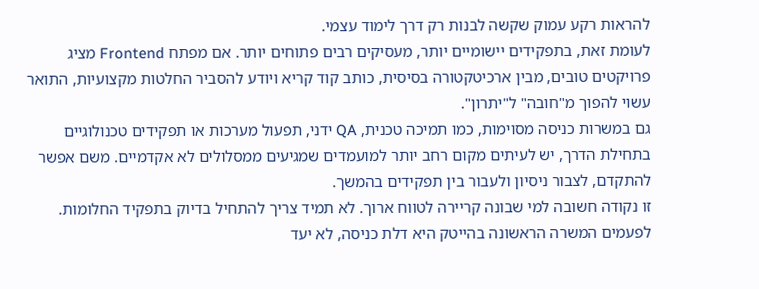להראות רקע עמוק שקשה לבנות רק דרך לימוד עצמי.
לעומת זאת, בתפקידים יישומיים יותר, מעסיקים רבים פתוחים יותר. אם מפתח Frontend מציג פרויקטים טובים, מבין ארכיטקטורה בסיסית, כותב קוד קריא ויודע להסביר החלטות מקצועיות, התואר עשוי להפוך מ"חובה" ל"יתרון".
גם במשרות כניסה מסוימות, כמו תמיכה טכנית, QA ידני, תפעול מערכות או תפקידים טכנולוגיים בתחילת הדרך, יש לעיתים מקום רחב יותר למועמדים שמגיעים ממסלולים לא אקדמיים. משם אפשר להתקדם, לצבור ניסיון ולעבור בין תפקידים בהמשך.
זו נקודה חשובה למי שבונה קריירה לטווח ארוך. לא תמיד צריך להתחיל בדיוק בתפקיד החלומות. לפעמים המשרה הראשונה בהייטק היא דלת כניסה, לא יעד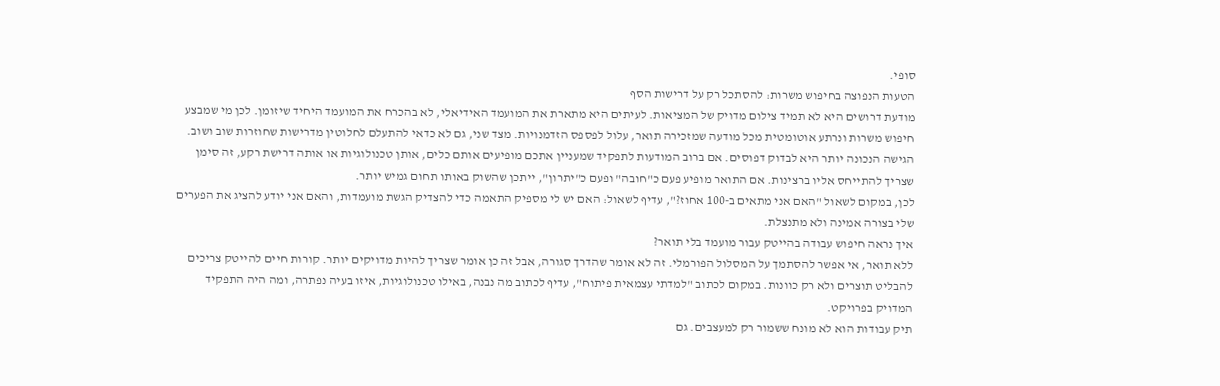סופי.
הטעות הנפוצה בחיפוש משרות: להסתכל רק על דרישות הסף
מודעת דרושים היא לא תמיד צילום מדויק של המציאות. לעיתים היא מתארת את המועמד האידיאלי, לא בהכרח את המועמד היחיד שיזומן. לכן מי שמבצע חיפוש משרות ונרתע אוטומטית מכל מודעה שמזכירה תואר, עלול לפספס הזדמנויות. מצד שני, גם לא כדאי להתעלם לחלוטין מדרישות שחוזרות שוב ושוב.
הגישה הנכונה יותר היא לבדוק דפוסים. אם ברוב המודעות לתפקיד שמעניין אתכם מופיעים אותם כלים, אותן טכנולוגיות או אותה דרישת רקע, זה סימן שצריך להתייחס אליו ברצינות. אם התואר מופיע פעם כ"חובה" ופעם כ"יתרון", ייתכן שהשוק באותו תחום גמיש יותר.
לכן, במקום לשאול "האם אני מתאים ב-100 אחוז?", עדיף לשאול: האם יש לי מספיק התאמה כדי להצדיק הגשת מועמדות, והאם אני יודע להציג את הפערים שלי בצורה אמינה ולא מתנצלת.
איך נראה חיפוש עבודה בהייטק עבור מועמד בלי תואר?
ללא תואר, אי אפשר להסתמך על המסלול הפורמלי. זה לא אומר שהדרך סגורה, אבל זה כן אומר שצריך להיות מדויקים יותר. קורות חיים להייטק צריכים להבליט תוצרים ולא רק כוונות. במקום לכתוב "למדתי עצמאית פיתוח", עדיף לכתוב מה נבנה, באילו טכנולוגיות, איזו בעיה נפתרה, ומה היה התפקיד המדויק בפרויקט.
תיק עבודות הוא לא מונח ששמור רק למעצבים. גם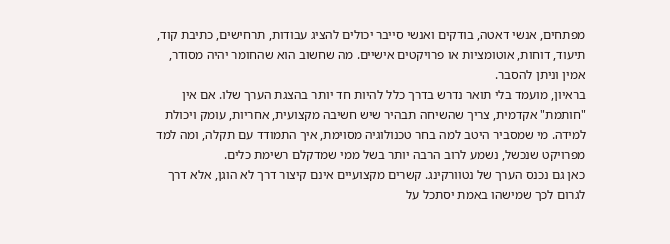מפתחים, אנשי דאטה, בודקים ואנשי סייבר יכולים להציג עבודות, תרחישים, כתיבת קוד, תיעוד, דוחות, אוטומציות או פרויקטים אישיים. מה שחשוב הוא שהחומר יהיה מסודר, אמין וניתן להסבר.
בראיון, מועמד בלי תואר נדרש בדרך כלל להיות חד יותר בהצגת הערך שלו. אם אין "חותמת" אקדמית, צריך שהשיחה תבהיר שיש חשיבה מקצועית, אחריות, עומק ויכולת למידה. מי שמסביר היטב למה בחר טכנולוגיה מסוימת, איך התמודד עם תקלה, ומה למד מפרויקט שנכשל, נשמע לרוב הרבה יותר בשל ממי שמדקלם רשימת כלים.
כאן גם נכנס הערך של נטוורקינג. קשרים מקצועיים אינם קיצור דרך לא הוגן, אלא דרך לגרום לכך שמישהו באמת יסתכל על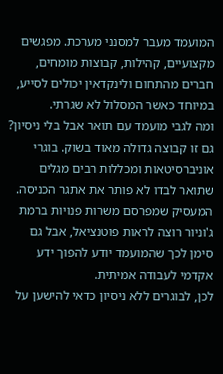המועמד מעבר למסנני מערכת. מפגשים מקצועיים, קהילות, קבוצות מומחים, חברים מהתחום ולינקדאין יכולים לסייע, במיוחד כאשר המסלול לא שגרתי.
ומה לגבי מועמד עם תואר אבל בלי ניסיון?
גם זו קבוצה גדולה מאוד בשוק. בוגרי אוניברסיטאות ומכללות רבים מגלים שתואר לבדו לא פותר את אתגר הכניסה. המעסיק שמפרסם משרות פנויות ברמת ג'וניור רוצה לראות פוטנציאל, אבל גם סימן לכך שהמועמד יודע להפוך ידע אקדמי לעבודה אמיתית.
לכן, לבוגרים ללא ניסיון כדאי להישען על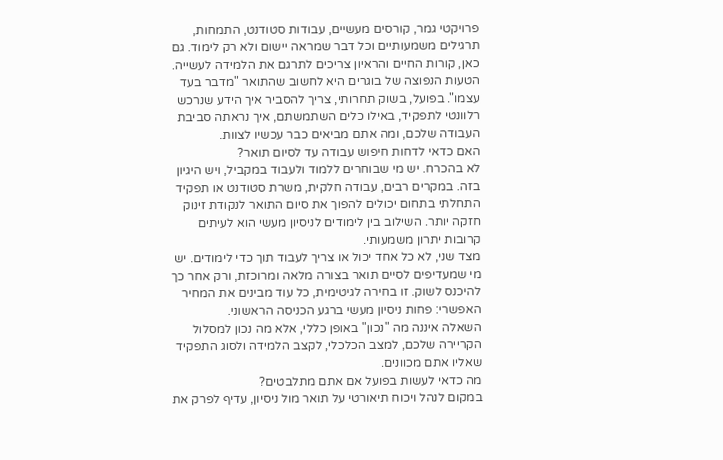פרויקטי גמר, קורסים מעשיים, עבודות סטודנט, התמחות, תרגילים משמעותיים וכל דבר שמראה יישום ולא רק לימוד. גם כאן, קורות החיים והראיון צריכים לתרגם את הלמידה לעשייה.
הטעות הנפוצה של בוגרים היא לחשוב שהתואר "מדבר בעד עצמו". בפועל, בשוק תחרותי, צריך להסביר איך הידע שנרכש רלוונטי לתפקיד, באילו כלים השתמשתם, איך נראתה סביבת העבודה שלכם, ומה אתם מביאים כבר עכשיו לצוות.
האם כדאי לדחות חיפוש עבודה עד לסיום תואר?
לא בהכרח. יש מי שבוחרים ללמוד ולעבוד במקביל, ויש היגיון בזה. במקרים רבים, עבודה חלקית, משרת סטודנט או תפקיד התחלתי בתחום יכולים להפוך את סיום התואר לנקודת זינוק חזקה יותר. השילוב בין לימודים לניסיון מעשי הוא לעיתים קרובות יתרון משמעותי.
מצד שני, לא כל אחד יכול או צריך לעבוד תוך כדי לימודים. יש מי שמעדיפים לסיים תואר בצורה מלאה ומרוכזת, ורק אחר כך להיכנס לשוק. זו בחירה לגיטימית, כל עוד מבינים את המחיר האפשרי: פחות ניסיון מעשי ברגע הכניסה הראשוני.
השאלה איננה מה "נכון" באופן כללי, אלא מה נכון למסלול הקריירה שלכם, למצב הכלכלי, לקצב הלמידה ולסוג התפקיד שאליו אתם מכוונים.
מה כדאי לעשות בפועל אם אתם מתלבטים?
במקום לנהל ויכוח תיאורטי על תואר מול ניסיון, עדיף לפרק את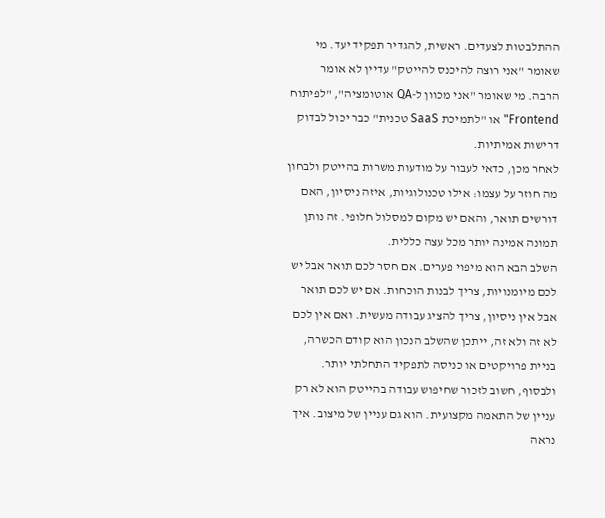ההתלבטות לצעדים. ראשית, להגדיר תפקיד יעד. מי שאומר "אני רוצה להיכנס להייטק" עדיין לא אומר הרבה. מי שאומר "אני מכוון ל-QA אוטומציה", "לפיתוח Frontend" או "לתמיכת SaaS טכנית" כבר יכול לבדוק דרישות אמיתיות.
לאחר מכן, כדאי לעבור על מודעות משרות בהייטק ולבחון מה חוזר על עצמו: אילו טכנולוגיות, איזה ניסיון, האם דורשים תואר, והאם יש מקום למסלול חלופי. זה נותן תמונה אמינה יותר מכל עצה כללית.
השלב הבא הוא מיפוי פערים. אם חסר לכם תואר אבל יש לכם מיומנויות, צריך לבנות הוכחות. אם יש לכם תואר אבל אין ניסיון, צריך להציג עבודה מעשית. ואם אין לכם לא זה ולא זה, ייתכן שהשלב הנכון הוא קודם הכשרה, בניית פרויקטים או כניסה לתפקיד התחלתי יותר.
ולבסוף, חשוב לזכור שחיפוש עבודה בהייטק הוא לא רק עניין של התאמה מקצועית. הוא גם עניין של מיצוב. איך נראה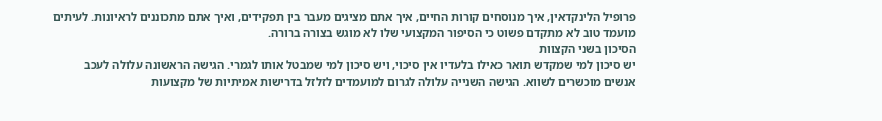פרופיל הלינקדאין, איך מנוסחים קורות החיים, איך אתם מציגים מעבר בין תפקידים, ואיך אתם מתכוננים לראיונות. לעיתים מועמד טוב לא מתקדם פשוט כי הסיפור המקצועי שלו לא מוגש בצורה ברורה.
הסיכון בשני הקצוות
יש סיכון למי שמקדש תואר כאילו בלעדיו אין סיכוי, ויש סיכון למי שמבטל אותו לגמרי. הגישה הראשונה עלולה לעכב אנשים מוכשרים לשווא. הגישה השנייה עלולה לגרום למועמדים לזלזל בדרישות אמיתיות של מקצועות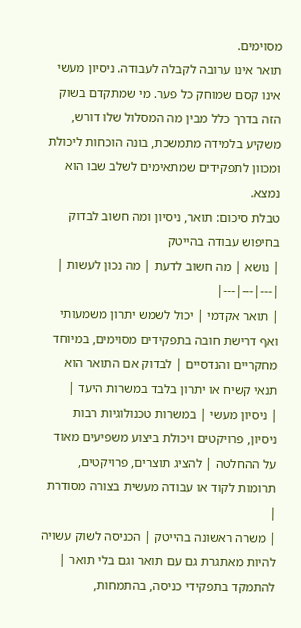מסוימים.
תואר אינו ערובה לקבלה לעבודה. ניסיון מעשי אינו קסם שמוחק כל פער. מי שמתקדם בשוק הזה בדרך כלל מבין מה המסלול שלו דורש, משקיע בלמידה מתמשכת, בונה הוכחות ליכולת ומכוון לתפקידים שמתאימים לשלב שבו הוא נמצא.
טבלת סיכום: תואר, ניסיון ומה חשוב לבדוק בחיפוש עבודה בהייטק
| נושא | מה חשוב לדעת | מה נכון לעשות |
|---|---|---|
| תואר אקדמי | יכול לשמש יתרון משמעותי ואף דרישת חובה בתפקידים מסוימים, במיוחד מחקריים והנדסיים | לבדוק אם התואר הוא תנאי קשיח או יתרון בלבד במשרות היעד |
| ניסיון מעשי | במשרות טכנולוגיות רבות ניסיון, פרויקטים ויכולת ביצוע משפיעים מאוד על ההחלטה | להציג תוצרים, פרויקטים, תרומות לקוד או עבודה מעשית בצורה מסודרת |
| משרה ראשונה בהייטק | הכניסה לשוק עשויה להיות מאתגרת גם עם תואר וגם בלי תואר | להתמקד בתפקידי כניסה, בהתמחות,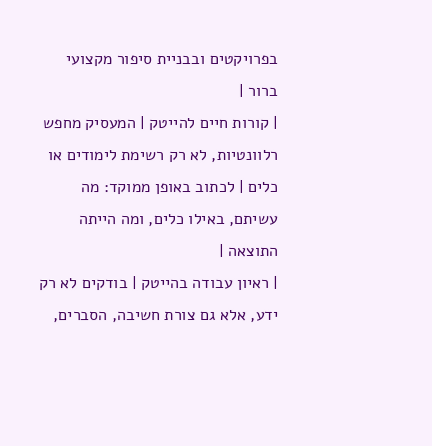בפרויקטים ובבניית סיפור מקצועי ברור |
| קורות חיים להייטק | המעסיק מחפש רלוונטיות, לא רק רשימת לימודים או כלים | לכתוב באופן ממוקד: מה עשיתם, באילו כלים, ומה הייתה התוצאה |
| ראיון עבודה בהייטק | בודקים לא רק ידע, אלא גם צורת חשיבה, הסברים,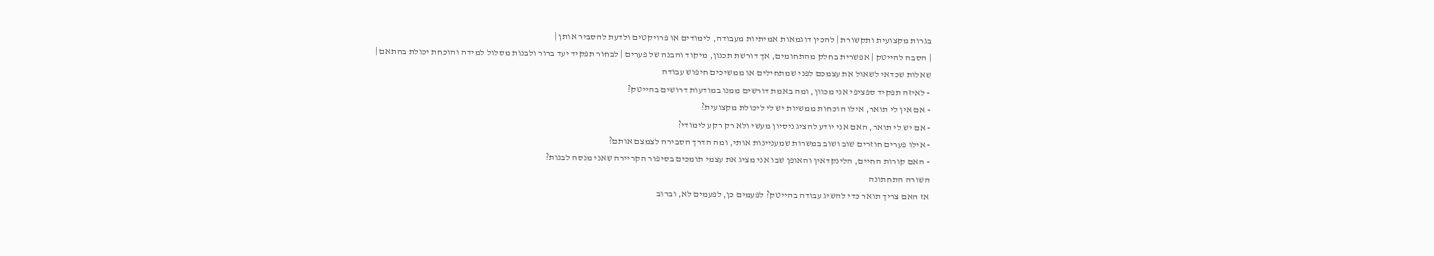בגרות מקצועית ותקשורת | להכין דוגמאות אמיתיות מעבודה, לימודים או פרויקטים ולדעת להסביר אותן |
| הסבה להייטק | אפשרית בחלק מהתחומים, אך דורשת תכנון, מיקוד והבנה של פערים | לבחור תפקיד יעד ברור ולבנות מסלול למידה והוכחת יכולת בהתאם |
שאלות שכדאי לשאול את עצמכם לפני שמתחילים או ממשיכים חיפוש עבודה
- לאיזה תפקיד ספציפי אני מכוון, ומה באמת דורשים ממנו במודעות דרושים בהייטק?
- אם אין לי תואר, אילו הוכחות ממשיות יש לי ליכולת מקצועית?
- אם יש לי תואר, האם אני יודע להציג ניסיון מעשי ולא רק רקע לימודי?
- אילו פערים חוזרים שוב ושוב במשרות שמעניינות אותי, ומה הדרך הסבירה לצמצם אותם?
- האם קורות החיים, הלינקדאין והאופן שבו אני מציג את עצמי תומכים בסיפור הקריירה שאני מנסה לבנות?
השורה התחתונה
אז האם צריך תואר כדי להשיג עבודה בהייטק? לפעמים כן, לפעמים לא, וברוב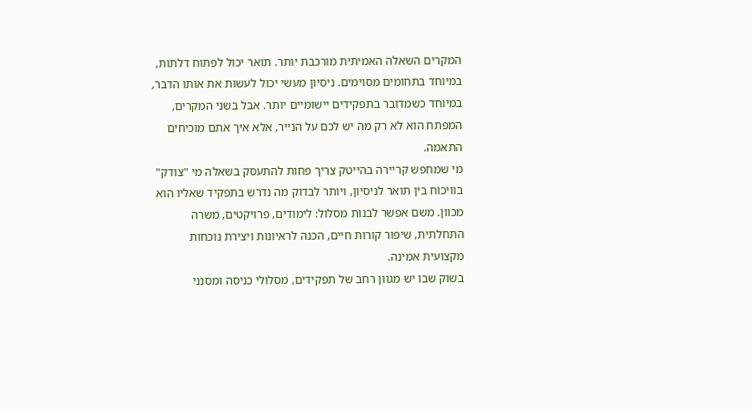המקרים השאלה האמיתית מורכבת יותר. תואר יכול לפתוח דלתות, במיוחד בתחומים מסוימים. ניסיון מעשי יכול לעשות את אותו הדבר, במיוחד כשמדובר בתפקידים יישומיים יותר. אבל בשני המקרים, המפתח הוא לא רק מה יש לכם על הנייר, אלא איך אתם מוכיחים התאמה.
מי שמחפש קריירה בהייטק צריך פחות להתעסק בשאלה מי "צודק" בוויכוח בין תואר לניסיון, ויותר לבדוק מה נדרש בתפקיד שאליו הוא מכוון. משם אפשר לבנות מסלול: לימודים, פרויקטים, משרה התחלתית, שיפור קורות חיים, הכנה לראיונות ויצירת נוכחות מקצועית אמינה.
בשוק שבו יש מגוון רחב של תפקידים, מסלולי כניסה ומסנני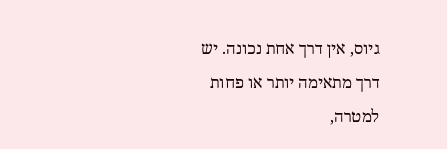גיוס, אין דרך אחת נכונה. יש דרך מתאימה יותר או פחות למטרה,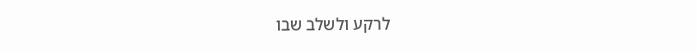לרקע ולשלב שבו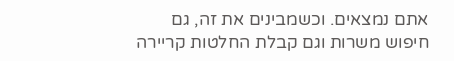אתם נמצאים. וכשמבינים את זה, גם חיפוש משרות וגם קבלת החלטות קריירה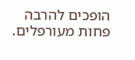הופכים להרבה פחות מעורפלים.